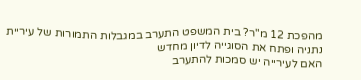מהפכת 12 מ"ר? בית המשפט התערב במגבלות התמורות של עיריית נתניה ופתח את הסוגייה לדיון מחדש
האם לעירייה יש סמכות להתערב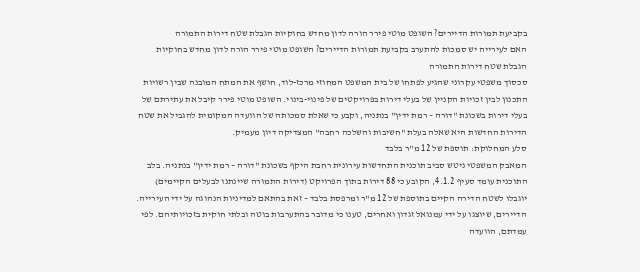בקביעת תמורות הדיירים? השופט מוטי פירר הורה לדון מחדש בחוקיות הגבלת שטח דירות התמורה
האם לעירייה יש סמכות להתערב בקביעת תמורות הדיירים? השופט מוטי פירר הורה לדון מחדש בחוקיות הגבלת שטח דירות התמורה
סכסוך משפטי עקרוני שהגיע לפתחו של בית המשפט המחוזי מרכז-לוד, חושף את המתח המובנה שבין רשויות התכנון לבין זכויות הקניין של בעלי דירות בפרויקטים של פינוי-בינוי. השופט מוטי פירר קיבל את עתירתם של בעלי דירות בשכונת "דורה – רמת ידין" בנתניה, וקבע כי שאלת סמכותה של הוועדה המקומית להגביל את שטח הדירות החדשות היא שאלה בעלת "חשיבות והשלכה רחבה" המצדיקה דיון מעמיק.
סלע המחלוקת: תוספת של 12 מ"ר בלבד
המאבק המשפטי ניטש סביב תוכנית התחדשות עירונית רחבת היקף בשכונת "דורה – רמת ידין" בנתניה. בלב התוכנית עומד סעיף 4.1.2, הקובע כי 88 דירות בתוך הפרויקט (דירות התמורה שיינתנו לבעלים הקיימים) יוגבלו לשטח הדירה הקיים בתוספת של 12 מ"ר ומרפסת בלבד – זאת בהתאם למדיניות הנהוגה על ידי העירייה.
הדיירים, שיוצגו על ידי עמנואל זגדון ואחרים, טענו כי מדובר בהתערבות בוטה ובלתי חוקית בזכויותיהם. לפי עמדתם, הוועדה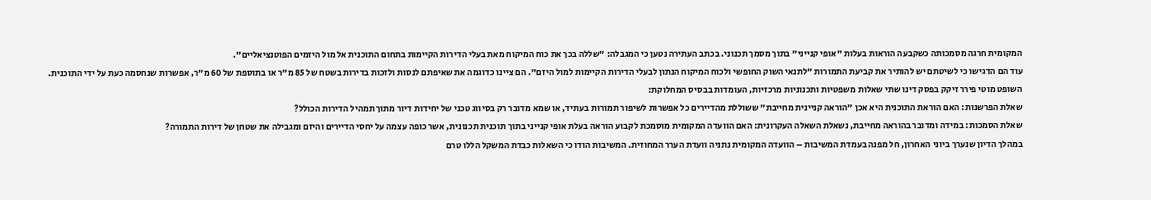המקומית חרגה מסמכותה כשקבעה הוראות בעלות "אופי קנייני" בתוך מסמך תכנוני. בכתב העתירה נטען כי המגבלה: "שללה בכך את כוח המיקוח מאת בעלי הדירות הקיימות בתחום התוכנית אל מול היזמים הפוטנציאליים".
עוד הם הדגישו כי לשיטתם יש להותיר את קביעת התמורות "לתנאי השוק החופשי ולכוח המיקוח הנתון לבעלי הדירות הקיימות למול היזם". הם ציינו כדוגמה את שאיפתם לנסות ולזכות בדירות בשטח של 85 מ"ר או בתוספת של 60 מ"ר, אפשרות שנחסמה כעת על ידי התוכנית.
השופט מוטי פירר זיקק בפסק דינו שתי שאלות משפטיות ותכנוניות מרכזיות, העומדות בבסיס המחלוקת:
שאלת הפרשנות: האם הוראת התוכנית היא אכן "הוראה קניינית מחייבת" ששוללת מהדיירים כל אפשרות לשיפור תמורות בעתיד, או שמא מדובר רק בסיווג טכני של יחידות דיור מתוך תמהיל הדירות הכולל?
שאלת הסמכות: במידה ומדובר בהוראה מחייבת, נשאלת השאלה העקרונית: האם הוועדה המקומית מוסמכת לקבוע הוראה בעלת אופי קנייני בתוך תוכנית תכנונית, אשר כופה עצמה על יחסי הדיירים והיזם ומגבילה את שטחן של דירות התמורה?
במהלך הדיון שנערך ביוני האחרון, חל מפנה בעמדת המשיבות – הוועדה המקומית נתניה וועדת הערר המחוזית. המשיבות הודו כי השאלות כבדת המשקל הללו טרם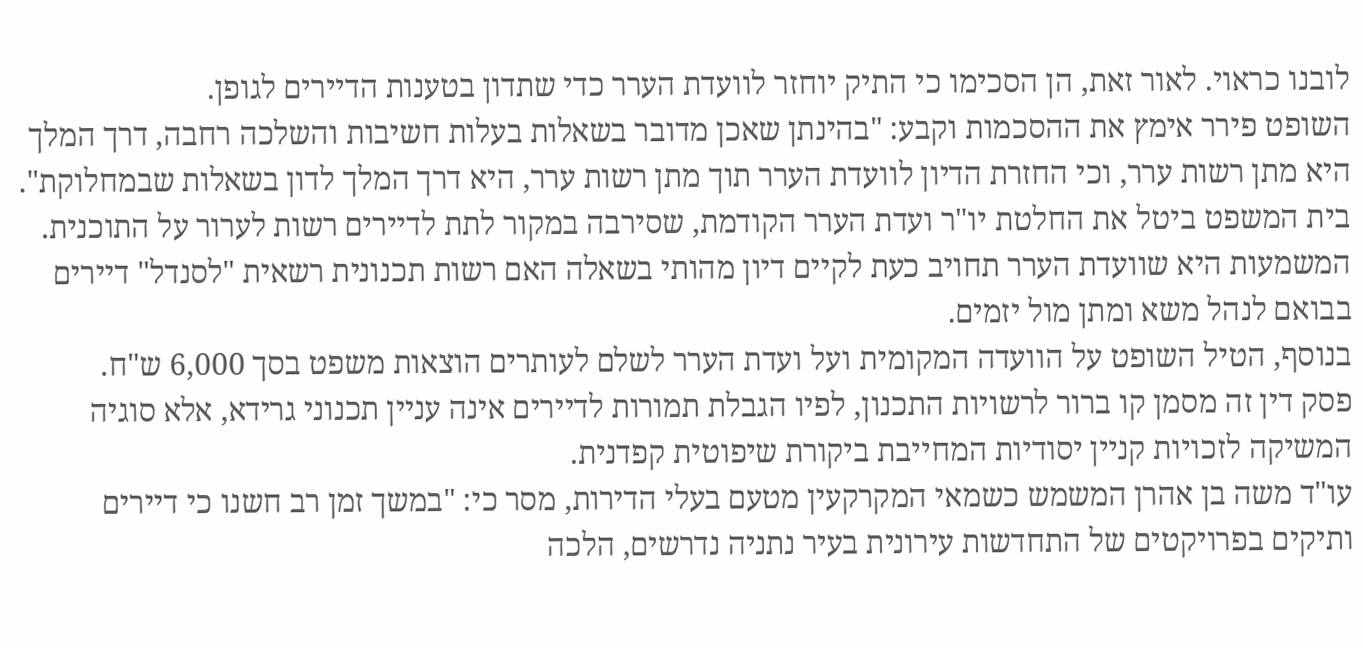לובנו כראוי. לאור זאת, הן הסכימו כי התיק יוחזר לוועדת הערר כדי שתדון בטענות הדיירים לגופן.
השופט פירר אימץ את ההסכמות וקבע: "בהינתן שאכן מדובר בשאלות בעלות חשיבות והשלכה רחבה, דרך המלך היא מתן רשות ערר, וכי החזרת הדיון לוועדת הערר תוך מתן רשות ערר, היא דרך המלך לדון בשאלות שבמחלוקת".
בית המשפט ביטל את החלטת יו"ר ועדת הערר הקודמת, שסירבה במקור לתת לדיירים רשות לערור על התוכנית. המשמעות היא שוועדת הערר תחויב כעת לקיים דיון מהותי בשאלה האם רשות תכנונית רשאית "לסנדל" דיירים בבואם לנהל משא ומתן מול יזמים.
בנוסף, הטיל השופט על הוועדה המקומית ועל ועדת הערר לשלם לעותרים הוצאות משפט בסך 6,000 ש"ח.
פסק דין זה מסמן קו ברור לרשויות התכנון, לפיו הגבלת תמורות לדיירים אינה עניין תכנוני גרידא, אלא סוגיה המשיקה לזכויות קניין יסודיות המחייבת ביקורת שיפוטית קפדנית.
עו"ד משה בן אהרן המשמש כשמאי המקרקעין מטעם בעלי הדירות, מסר כי: "במשך זמן רב חשנו כי דיירים ותיקים בפרויקטים של התחדשות עירונית בעיר נתניה נדרשים, הלכה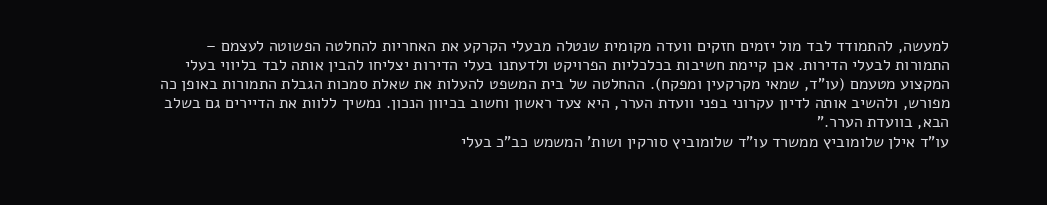למעשה, להתמודד לבד מול יזמים חזקים וועדה מקומית שנטלה מבעלי הקרקע את האחריות להחלטה הפשוטה לעצמם – התמורות לבעלי הדירות. אכן קיימת חשיבות בכלכליות הפרויקט ולדעתנו בעלי הדירות יצליחו להבין אותה לבד בליווי בעלי המקצוע מטעמם (עו"ד, שמאי מקרקעין ומפקח). ההחלטה של בית המשפט להעלות את שאלת סמכות הגבלת התמורות באופן כה מפורש, ולהשיב אותה לדיון עקרוני בפני וועדת הערר, היא צעד ראשון וחשוב בכיוון הנכון. נמשיך ללוות את הדיירים גם בשלב הבא, בוועדת הערר."
עו"ד אילן שלומוביץ ממשרד עו"ד שלומוביץ סורקין ושות' המשמש כב"כ בעלי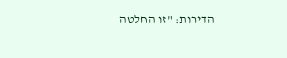הדירות: "זו החלטה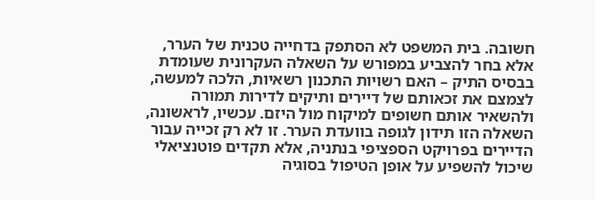חשובה. בית המשפט לא הסתפק בדחייה טכנית של הערר, אלא בחר להצביע במפורש על השאלה העקרונית שעומדת בבסיס התיק – האם רשויות התכנון רשאיות, הלכה למעשה, לצמצם את זכאותם של דיירים ותיקים לדירות תמורה ולהשאיר אותם חשופים למיקוח מול היזם. עכשיו, לראשונה, השאלה הזו תידון לגופה בוועדת הערר. זו לא רק זכייה עבור הדיירים בפרויקט הספציפי בנתניה, אלא תקדים פוטנציאלי שיכול להשפיע על אופן הטיפול בסוגיה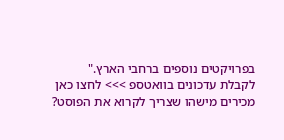בפרויקטים נוספים ברחבי הארץ."
לקבלת עדכונים בוואטספ >>> לחצו כאן
מכירים מישהו שצריך לקרוא את הפוסט?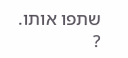שתפו אותו. ?